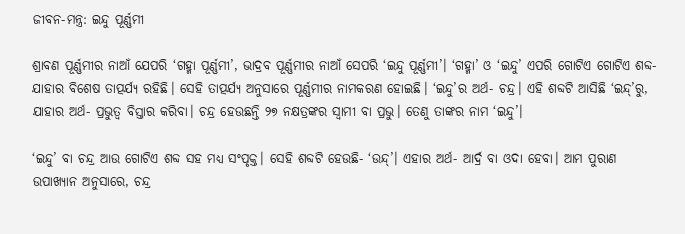ଜୀବନ-ମନ୍ତ୍ର: ଇନ୍ଦୁ ପୂର୍ଣ୍ଣମୀ

ଶ୍ରାବଣ ପୂର୍ଣ୍ଣମୀର ନାଆଁ ଯେପରି ‘ଗହ୍ମା ପୂର୍ଣ୍ଣମୀ’, ଭାଦ୍ରବ ପୂର୍ଣ୍ଣମୀର ନାଆଁ ସେପରି ‘ଇନ୍ଦୁ ପୂର୍ଣ୍ଣମୀ’। ‘ଗହ୍ମା’ ଓ ‘ଇନ୍ଦୁ’ ଏପରି ଗୋଟିଏ ଗୋଟିଏ ଶବ୍ଦ- ଯାହାର ବିଶେଷ ତାତ୍ପର୍ଯ୍ୟ ରହିଛି। ସେହି ତାତ୍ପର୍ଯ୍ୟ ଅନୁସାରେ ପୂର୍ଣ୍ଣମୀର ନାମକରଣ ହୋଇଛି। ‘ଇନ୍ଦୁ’ର ଅର୍ଥ- ଚନ୍ଦ୍ର। ଏହି ଶବ୍ଦଟି ଆସିଛି ‘ଇନ୍ଦ୍‌’ରୁ, ଯାହାର ଅର୍ଥ- ପ୍ରଭୁତ୍ୱ ବିସ୍ତାର କରିବା। ଚନ୍ଦ୍ର ହେଉଛନ୍ତି ୨୭ ନକ୍ଷତ୍ରଙ୍କର ସ୍ୱାମୀ ବା ପ୍ରଭୁ। ତେଣୁ ତାଙ୍କର ନାମ ‘ଇନ୍ଦୁ’।

‘ଇନ୍ଦୁ’ ବା ଚନ୍ଦ୍ର ଆଉ ଗୋଟିଏ ଶବ୍ଦ ସହ ମଧ୍ୟ ସଂପୃକ୍ତ। ସେହି ଶବ୍ଦଟି ହେଉଛି- ‘ଉନ୍ଦ୍‌’। ଏହାର ଅର୍ଥ- ଆର୍ଦ୍ର ବା ଓଦା ହେବା। ଆମ ପୁରାଣ ଉପାଖ୍ୟାନ ଅନୁସାରେ, ଚନ୍ଦ୍ର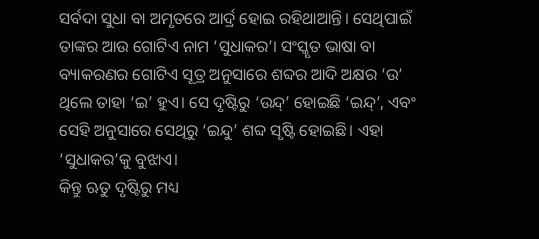ସର୍ବଦା ସୁଧା ବା ଅମୃତରେ ଆର୍ଦ୍ର ହୋଇ ରହିଥାଆନ୍ତି। ସେଥିପାଇଁ ତାଙ୍କର ଆଉ ଗୋଟିଏ ନାମ ‘ସୁଧାକର’। ସଂସ୍କୃତ ଭାଷା ବା ବ୍ୟାକରଣର ଗୋଟିଏ ସୂତ୍ର ଅନୁସାରେ ଶବ୍ଦର ଆଦି ଅକ୍ଷର ‘ଉ’ ଥିଲେ ତାହା ‘ଇ’ ହୁଏ। ସେ ଦୃଷ୍ଟିରୁ ‘ଉନ୍ଦ୍‌’ ହୋଇଛି ‘ଇନ୍ଦ୍‌’, ଏବଂ ସେହି ଅନୁସାରେ ସେଥିରୁ ‘ଇନ୍ଦୁ’ ଶବ୍ଦ ସୃଷ୍ଟି ହୋଇଛି। ଏହା ‘ସୁଧାକର’କୁ ବୁଝାଏ।
କିନ୍ତୁ ଋତୁ ଦୃଷ୍ଟିରୁ ମଧ୍ୟ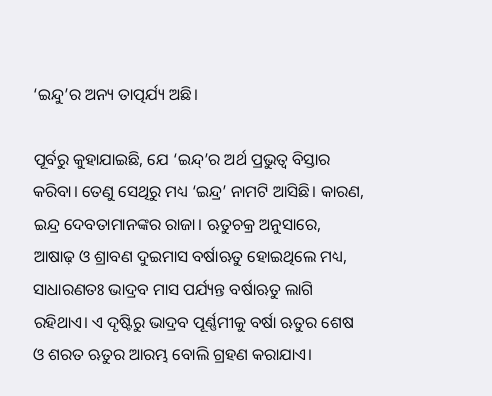‘ଇନ୍ଦୁ’ର ଅନ୍ୟ ତାତ୍ପର୍ଯ୍ୟ ଅଛି।

ପୂର୍ବରୁ କୁହାଯାଇଛି, ଯେ ‘ଇନ୍ଦ୍‌’ର ଅର୍ଥ ପ୍ରଭୁତ୍ୱ ବିସ୍ତାର କରିବା। ତେଣୁ ସେଥିରୁ ମଧ୍ୟ ‘ଇନ୍ଦ୍ର’ ନାମଟି ଆସିଛି। କାରଣ, ଇନ୍ଦ୍ର ଦେବତାମାନଙ୍କର ରାଜା। ଋତୁଚକ୍ର ଅନୁସାରେ, ଆଷାଢ଼ ଓ ଶ୍ରାବଣ ଦୁଇମାସ ବର୍ଷାଋତୁ ହୋଇଥିଲେ ମଧ୍ୟ, ସାଧାରଣତଃ ଭାଦ୍ରବ ମାସ ପର୍ଯ୍ୟନ୍ତ ବର୍ଷାଋତୁ ଲାଗି ରହିଥାଏ। ଏ ଦୃଷ୍ଟିରୁ ଭାଦ୍ରବ ପୂର୍ଣ୍ଣମୀକୁ ବର୍ଷା ଋତୁର ଶେଷ ଓ ଶରତ ଋତୁର ଆରମ୍ଭ ବୋଲି ଗ୍ରହଣ କରାଯାଏ।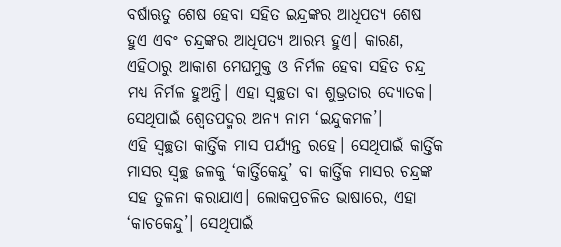ବର୍ଷାଋତୁ ଶେଷ ହେବା ସହିତ ଇନ୍ଦ୍ରଙ୍କର ଆଧିପତ୍ୟ ଶେଷ ହୁଏ ଏବଂ ଚନ୍ଦ୍ରଙ୍କର ଆଧିପତ୍ୟ ଆରମ୍ଭ ହୁଏ। କାରଣ, ଏହିଠାରୁ ଆକାଶ ମେଘମୁକ୍ତ ଓ ନିର୍ମଳ ହେବା ସହିତ ଚନ୍ଦ୍ର ମଧ୍ୟ ନିର୍ମଳ ହୁଅନ୍ତି। ଏହା ସ୍ୱଚ୍ଛତା ବା ଶୁଭ୍ରତାର ଦ୍ୟୋତକ। ସେଥିପାଇଁ ଶ୍ୱେତପଦ୍ମର ଅନ୍ୟ ନାମ ‘ଇନ୍ଦୁକମଳ’।
ଏହି ସ୍ୱଚ୍ଛତା କାର୍ତ୍ତିକ ମାସ ପର୍ଯ୍ୟନ୍ତ ରହେ। ସେଥିପାଇଁ କାର୍ତ୍ତିକ ମାସର ସ୍ୱଚ୍ଛ ଜଳକୁ ‘କାର୍ତ୍ତିକେନ୍ଦୁ’ ବା କାର୍ତ୍ତିକ ମାସର ଚନ୍ଦ୍ରଙ୍କ ସହ ତୁଳନା କରାଯାଏ। ଲୋକପ୍ରଚଳିତ ଭାଷାରେ, ଏହା ‘କାଚକେନ୍ଦୁ’। ସେଥିପାଇଁ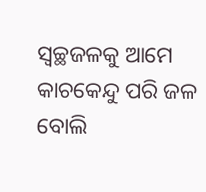ସ୍ୱଚ୍ଛଜଳକୁ ଆମେ କାଚକେନ୍ଦୁ ପରି ଜଳ ବୋଲି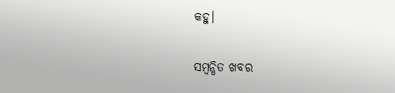କହୁ।

ସମ୍ବନ୍ଧିତ ଖବର